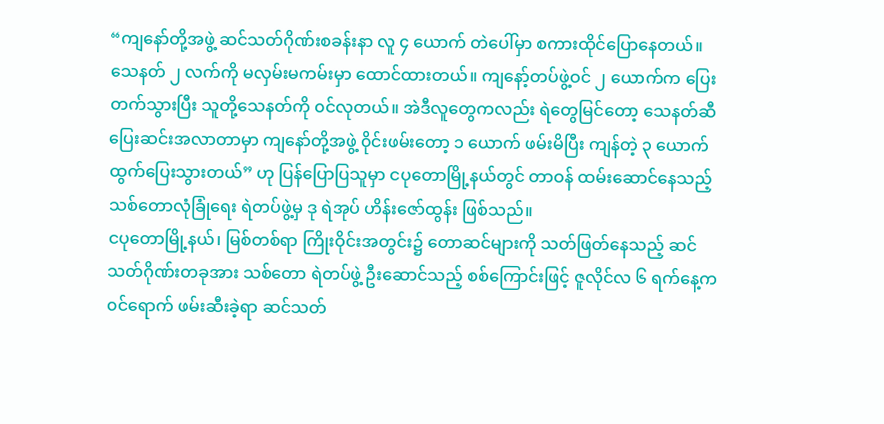“ကျနော်တို့အဖွဲ့ ဆင်သတ်ဂိုဏ်းစခန်းနာ လူ ၄ ယောက် တဲပေါ်မှာ စကားထိုင်ပြောနေတယ်။ သေနတ် ၂ လက်ကို မလှမ်းမကမ်းမှာ ထောင်ထားတယ်။ ကျနော့်တပ်ဖွဲ့ဝင် ၂ ယောက်က ပြေးတက်သွားပြီး သူတို့သေနတ်ကို ၀င်လုတယ်။ အဲဒီလူတွေကလည်း ရဲတွေမြင်တော့ သေနတ်ဆီ ပြေးဆင်းအလာတာမှာ ကျနော်တို့အဖွဲ့ ၀ိုင်းဖမ်းတော့ ၁ ယောက် ဖမ်းမိပြီး ကျန်တဲ့ ၃ ယောက် ထွက်ပြေးသွားတယ်” ဟု ပြန်ပြောပြသူမှာ ငပုတောမြို့နယ်တွင် တာဝန် ထမ်းဆောင်နေသည့် သစ်တောလုံခြုံရေး ရဲတပ်ဖွဲ့မှ ဒု ရဲအုပ် ဟိန်းဇော်ထွန်း ဖြစ်သည်။
ငပုတောမြို့နယ်၊ မြစ်တစ်ရာ ကြိုးဝိုင်းအတွင်း၌ တောဆင်များကို သတ်ဖြတ်နေသည့် ဆင်သတ်ဂိုဏ်းတခုအား သစ်တော ရဲတပ်ဖွဲ့ ဦးဆောင်သည့် စစ်ကြောင်းဖြင့် ဇူလိုင်လ ၆ ရက်နေ့က ၀င်ရောက် ဖမ်းဆီးခဲ့ရာ ဆင်သတ်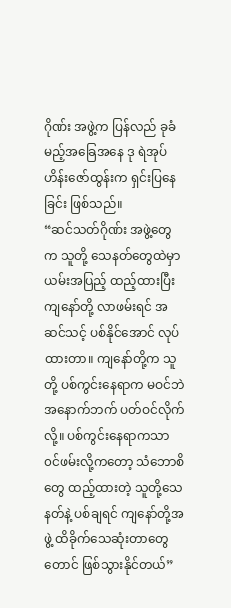ဂိုဏ်း အဖွဲ့က ပြန်လည် ခုခံမည့်အခြေအနေ ဒု ရဲအုပ် ဟိန်းဇော်ထွန်းက ရှင်းပြနေခြင်း ဖြစ်သည်။
“ဆင်သတ်ဂိုဏ်း အဖွဲ့တွေက သူတို့ သေနတ်တွေထဲမှာ ယမ်းအပြည့် ထည့်ထားပြီး ကျနော်တို့ လာဖမ်းရင် အဆင်သင့် ပစ်နိုင်အောင် လုပ်ထားတာ။ ကျနော်တို့က သူတို့ ပစ်ကွင်းနေရာက မဝင်ဘဲ အနောက်ဘက် ပတ်ဝင်လိုက်လို့။ ပစ်ကွင်းနေရာကသာ ၀င်ဖမ်းလို့ကတော့ သံဘောစိတွေ ထည့်ထားတဲ့ သူတို့သေနတ်နဲ့ ပစ်ချရင် ကျနော်တို့အဖွဲ့ ထိခိုက်သေဆုံးတာတွေတောင် ဖြစ်သွားနိုင်တယ်”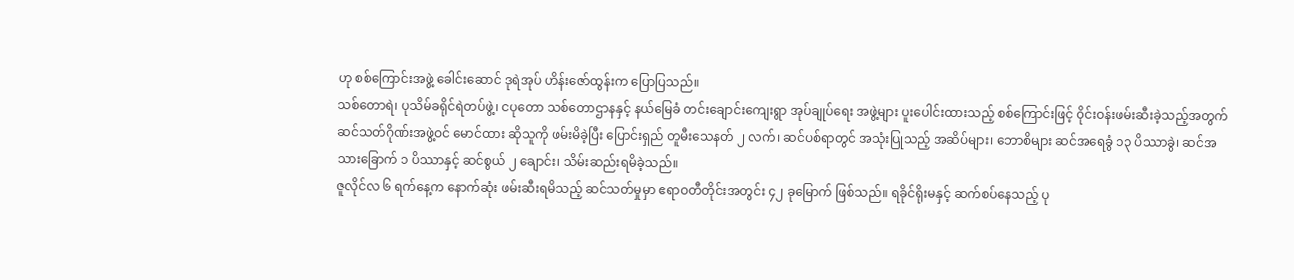ဟု စစ်ကြောင်းအဖွဲ့ ခေါင်းဆောင် ဒုရဲအုပ် ဟိန်းဇော်ထွန်းက ပြောပြသည်။
သစ်တောရဲ၊ ပုသိမ်ခရိုင်ရဲတပ်ဖွဲ့၊ ငပုတော သစ်တောဌာနနှင့် နယ်မြေခံ တင်းချောင်းကျေးရွာ အုပ်ချုပ်ရေး အဖွဲ့များ ပူးပေါင်းထားသည့် စစ်ကြောင်းဖြင့် ၀ိုင်းဝန်းဖမ်းဆီးခဲ့သည့်အတွက် ဆင်သတ်ဂိုဏ်းအဖွဲ့ဝင် မောင်ထား ဆိုသူကို ဖမ်းမိခဲ့ပြီး ပြောင်းရှည် တူမီးသေနတ် ၂ လက်၊ ဆင်ပစ်ရာတွင် အသုံးပြုသည့် အဆိပ်များ၊ ဘောစိများ ဆင်အရေခွံ ၁၃ ပိဿာခွဲ၊ ဆင်အသားခြောက် ၁ ပိဿာနှင့် ဆင်စွယ် ၂ ချောင်း၊ သိမ်းဆည်းရမိခဲ့သည်။
ဇူလိုင်လ ၆ ရက်နေ့က နောက်ဆုံး ဖမ်းဆီးရမိသည့် ဆင်သတ်မှုမှာ ဧရာဝတီတိုင်းအတွင်း ၄၂ ခုမြောက် ဖြစ်သည်။ ရခိုင်ရိုးမနှင့် ဆက်စပ်နေသည့် ပု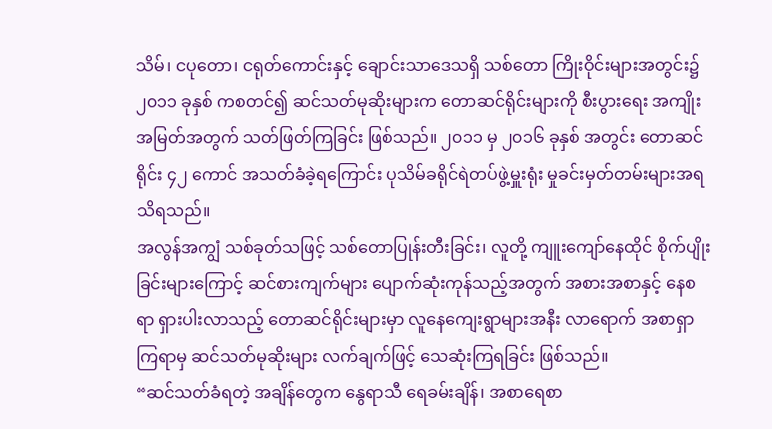သိမ်၊ ငပုတော၊ ငရုတ်ကောင်းနှင့် ချောင်းသာဒေသရှိ သစ်တော ကြိုးဝိုင်းများအတွင်း၌ ၂၀၁၁ ခုနှစ် ကစတင်၍ ဆင်သတ်မုဆိုးများက တောဆင်ရိုင်းများကို စီးပွားရေး အကျိုးအမြတ်အတွက် သတ်ဖြတ်ကြခြင်း ဖြစ်သည်။ ၂၀၁၁ မှ ၂၀၁၆ ခုနှစ် အတွင်း တောဆင်ရိုင်း ၄၂ ကောင် အသတ်ခံခဲ့ရကြောင်း ပုသိမ်ခရိုင်ရဲတပ်ဖွဲ့မှူးရုံး မှုခင်းမှတ်တမ်းများအရ သိရသည်။
အလွန်အကျွံ သစ်ခုတ်သဖြင့် သစ်တောပြုန်းတီးခြင်း၊ လူတို့ ကျူးကျော်နေထိုင် စိုက်ပျိုးခြင်းများကြောင့် ဆင်စားကျက်များ ပျောက်ဆုံးကုန်သည့်အတွက် အစားအစာနှင့် နေစရာ ရှားပါးလာသည့် တောဆင်ရိုင်းများမှာ လူနေကျေးရွာများအနီး လာရောက် အစာရှာကြရာမှ ဆင်သတ်မုဆိုးများ လက်ချက်ဖြင့် သေဆုံးကြရခြင်း ဖြစ်သည်။
“ဆင်သတ်ခံရတဲ့ အချိန်တွေက နွေရာသီ ရေခမ်းချိန်၊ အစာရေစာ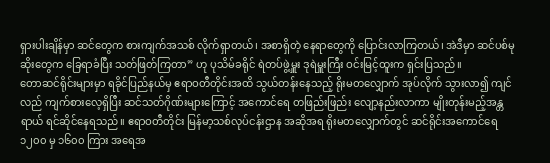ရှားပါးချိန်မှာ ဆင်တွေက စားကျက်အသစ် လိုက်ရှာတယ်၊ အစာရှိတဲ့ နေရာတွေကို ပြောင်းလာကြတယ်၊ အဲဒီမှာ ဆင်ပစ်မုဆိုးတွေက ခြေရာခံပြီး သတ်ဖြတ်ကြတာ” ဟု ပုသိမ်ခရိုင် ရဲတပ်ဖွဲ့မှူး ဒုရဲမှူးကြီး ဝင်းမြင့်ထူးက ရှင်းပြသည်။
တောဆင်ရိုင်းများမှာ ရခိုင်ပြည်နယ်မှ ဧရာဝတီတိုင်းအထိ သွယ်တန်းနေသည့် ရိုးမတလျှောက် အုပ်လိုက် သွားလာ၍ ကျင်လည် ကျက်စားလေ့ရှိပြီး ဆင်သတ်ဂိုဏ်းများကြောင့် အကောင်ရေ တဖြည်းဖြည်း လျော့နည်းလာကာ မျိုးတုန်းမည့်အန္တရာယ် ရင်ဆိုင်နေရသည်။ ဧရာဝတီတိုင်း မြန်မာ့သစ်လုပ်ငန်းဌာန အဆိုအရ ရိုးမတလျှောက်တွင် ဆင်ရိုင်းအကောင်ရေ ၁၂၀၀ မှ ၁၆၀၀ ကြား အရေအ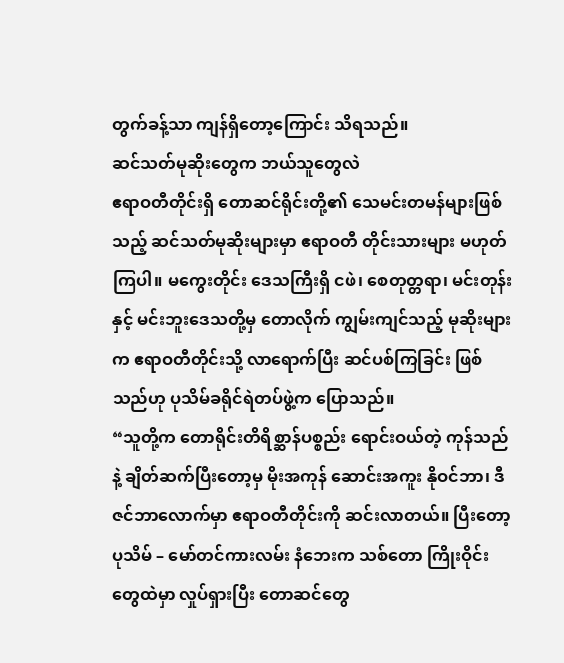တွက်ခန့်သာ ကျန်ရှိတော့ကြောင်း သိရသည်။
ဆင်သတ်မုဆိုးတွေက ဘယ်သူတွေလဲ
ဧရာဝတီတိုင်းရှိ တောဆင်ရိုင်းတို့၏ သေမင်းတမန်များဖြစ်သည့် ဆင်သတ်မုဆိုးများမှာ ဧရာဝတီ တိုင်းသားများ မဟုတ်ကြပါ။ မကွေးတိုင်း ဒေသကြီးရှိ ငဖဲ၊ စေတုတ္တရာ၊ မင်းတုန်းနှင့် မင်းဘူးဒေသတို့မှ တောလိုက် ကျွမ်းကျင်သည့် မုဆိုးများက ဧရာဝတီတိုင်းသို့ လာရောက်ပြီး ဆင်ပစ်ကြခြင်း ဖြစ်သည်ဟု ပုသိမ်ခရိုင်ရဲတပ်ဖွဲ့က ပြောသည်။
“သူတို့က တောရိုင်းတိရိစ္ဆာန်ပစ္စည်း ရောင်းဝယ်တဲ့ ကုန်သည်နဲ့ ချိတ်ဆက်ပြီးတော့မှ မိုးအကုန် ဆောင်းအကူး နိုဝင်ဘာ၊ ဒီဇင်ဘာလောက်မှာ ဧရာဝတီတိုင်းကို ဆင်းလာတယ်။ ပြီးတော့ ပုသိမ် – မော်တင်ကားလမ်း နံဘေးက သစ်တော ကြိုးဝိုင်းတွေထဲမှာ လှုပ်ရှားပြီး တောဆင်တွေ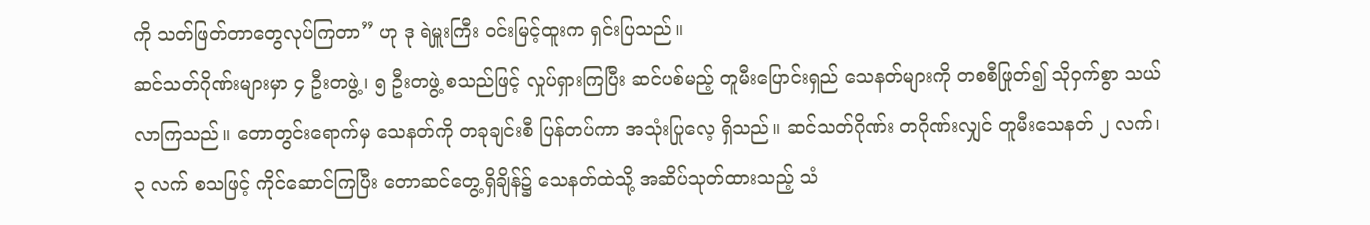ကို သတ်ဖြတ်တာတွေလုပ်ကြတာ” ဟု ဒု ရဲမှူးကြီး ဝင်းမြင့်ထူးက ရှင်းပြသည်။
ဆင်သတ်ဂိုဏ်းများမှာ ၄ ဦးတဖွဲ့၊ ၅ ဦးတဖွဲ့ စသည်ဖြင့် လှုပ်ရှားကြပြီး ဆင်ပစ်မည့် တူမီးပြောင်းရှည် သေနတ်များကို တစစီဖြုတ်၍ သိုဝှက်စွာ သယ်လာကြသည်။ တောတွင်းရောက်မှ သေနတ်ကို တခုချင်းစီ ပြန်တပ်ကာ အသုံးပြုလေ့ ရှိသည်။ ဆင်သတ်ဂိုဏ်း တဂိုဏ်းလျှင် တူမီးသေနတ် ၂ လက်၊ ၃ လက် စသဖြင့် ကိုင်ဆောင်ကြပြီး တောဆင်တွေ့ရှိချိန်၌ သေနတ်ထဲသို့ အဆိပ်သုတ်ထားသည့် သံ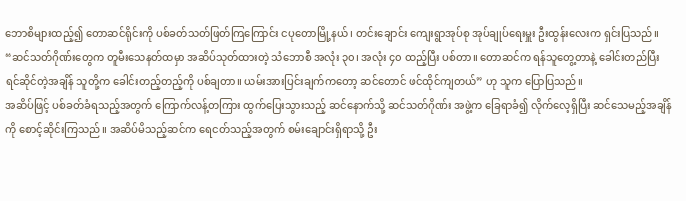ဘောစိများထည့်၍ တောဆင်ရိုင်းကို ပစ်ခတ်သတ်ဖြတ်ကြကြောင်း ငပုတောမြို့နယ်၊ တင်းချောင်း ကျေးရွာအုပ်စု အုပ်ချုပ်ရေးမှူး ဦးထွန်းလေးက ရှင်းပြသည်။
“ဆင်သတ်ဂိုဏ်းတွေက တူမီးသေနတ်ထမှာ အဆိပ်သုတ်ထားတဲ့ သံဘောစီ အလုံး ၃၀၊ အလုံး ၄၀ ထည့်ပြီး ပစ်တာ။ တောဆင်က ရန်သူတွေ့တာနဲ့ ခေါင်းတည်ပြီး ရင်ဆိုင်တဲ့အချိန် သူတို့က ခေါင်းတည့်တည့်ကို ပစ်ချတာ။ ယမ်းအားပြင်းချက်ကတော့ ဆင်တောင် ဖင်ထိုင်ကျတယ်” ဟု သူက ပြောပြသည်။
အဆိပ်ဖြင့် ပစ်ခတ်ခံရသည့်အတွက် ကြောက်လန့်တကြား ထွက်ပြေးသွားသည့် ဆင်နောက်သို့ ဆင်သတ်ဂိုဏ်း အဖွဲ့က ခြေရာခံ၍ လိုက်လေ့ရှိပြီး ဆင်သေမည့်အချိန်ကို စောင့်ဆိုင်းကြသည်။ အဆိပ်မိသည့်ဆင်က ရေငတ်သည့်အတွက် စမ်းချောင်းရှိရာသို့ ဦး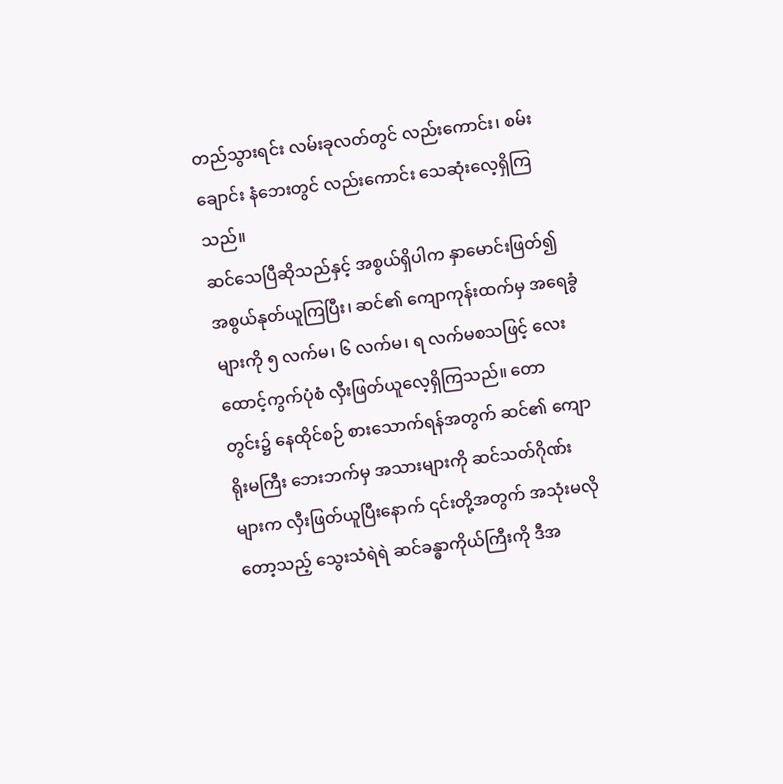တည်သွားရင်း လမ်းခုလတ်တွင် လည်းကောင်း၊ စမ်းချောင်း နံဘေးတွင် လည်းကောင်း သေဆုံးလေ့ရှိကြသည်။
ဆင်သေပြီဆိုသည်နှင့် အစွယ်ရှိပါက နှာမောင်းဖြတ်၍ အစွယ်နုတ်ယူကြပြီး၊ ဆင်၏ ကျောကုန်းထက်မှ အရေခွံများကို ၅ လက်မ၊ ၆ လက်မ၊ ရ လက်မစသဖြင့် လေးထောင့်ကွက်ပုံစံ လှီးဖြတ်ယူလေ့ရှိကြသည်။ တောတွင်း၌ နေထိုင်စဉ် စားသောက်ရန်အတွက် ဆင်၏ ကျောရိုးမကြီး ဘေးဘက်မှ အသားများကို ဆင်သတ်ဂိုဏ်းများက လှီးဖြတ်ယူပြီးနောက် ၎င်းတို့အတွက် အသုံးမလိုတော့သည့် သွေးသံရဲရဲ ဆင်ခန္ဓာကိုယ်ကြီးကို ဒီအ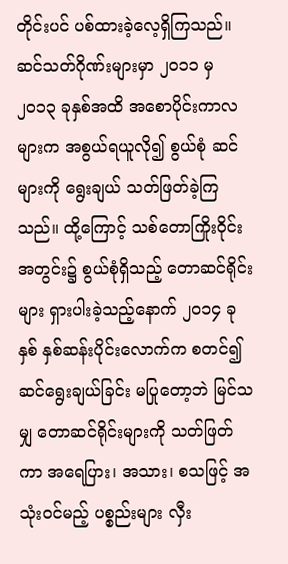တိုင်းပင် ပစ်ထားခဲ့လေ့ရှိကြသည်။
ဆင်သတ်ဂိုဏ်းများမှာ ၂၀၁၁ မှ ၂၀၁၃ ခုနှစ်အထိ အစောပိုင်းကာလများက အစွယ်ရယူလို၍ စွယ်စုံ ဆင်များကို ရွေးချယ် သတ်ဖြတ်ခဲ့ကြသည်။ ထို့ကြောင့် သစ်တောကြိုးဝိုင်းအတွင်း၌ စွယ်စုံရှိသည့် တောဆင်ရိုင်းများ ရှားပါးခဲ့သည့်နောက် ၂၀၁၄ ခုနှစ် နှစ်ဆန်းပိုင်းလောက်က စတင်၍ ဆင်ရွေးချယ်ခြင်း မပြုတော့ဘဲ မြင်သမျှ တောဆင်ရိုင်းများကို သတ်ဖြတ်ကာ အရေပြား၊ အသား၊ စသဖြင့် အသုံးဝင်မည့် ပစ္စည်းများ လှီး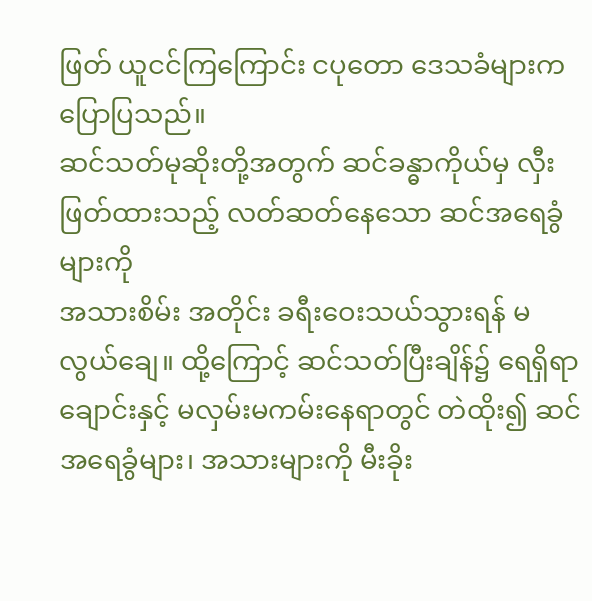ဖြတ် ယူငင်ကြကြောင်း ငပုတော ဒေသခံများက ပြောပြသည်။
ဆင်သတ်မုဆိုးတို့အတွက် ဆင်ခန္ဓာကိုယ်မှ လှီးဖြတ်ထားသည့် လတ်ဆတ်နေသော ဆင်အရေခွံများကို
အသားစိမ်း အတိုင်း ခရီးဝေးသယ်သွားရန် မလွယ်ချေ။ ထို့ကြောင့် ဆင်သတ်ပြီးချိန်၌ ရေရှိရာချောင်းနှင့် မလှမ်းမကမ်းနေရာတွင် တဲထိုး၍ ဆင်အရေခွံများ၊ အသားများကို မီးခိုး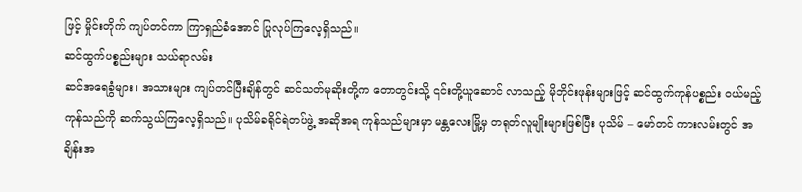ဖြင့် မှိုင်းတိုက် ကျပ်တင်ကာ ကြာရှည်ခံအောင် ပြုလုပ်ကြလေ့ရှိသည်။
ဆင်ထွက်ပစ္စည်းများ သယ်ရာလမ်း
ဆင်အရေခွံများ၊ အသားများ ကျပ်တင်ပြီးချိန်တွင် ဆင်သတ်မုဆိုးတို့က တောတွင်းသို့ ၎င်းတို့ယူဆောင် လာသည့် မိုဘိုင်းဖုန်းများဖြင့် ဆင်ထွက်ကုန်ပစ္စည်း ဝယ်မည့်ကုန်သည်ကို ဆက်သွယ်ကြလေ့ရှိသည်။ ပုသိမ်ခရိုင်ရဲတပ်ဖွဲ့ အဆိုအရ ကုန်သည်များမှာ မန္တလေးမြို့မှ တရုတ်လူမျိုးများဖြစ်ပြီး ပုသိမ် – မော်တင် ကားလမ်းတွင် အချိန်းအ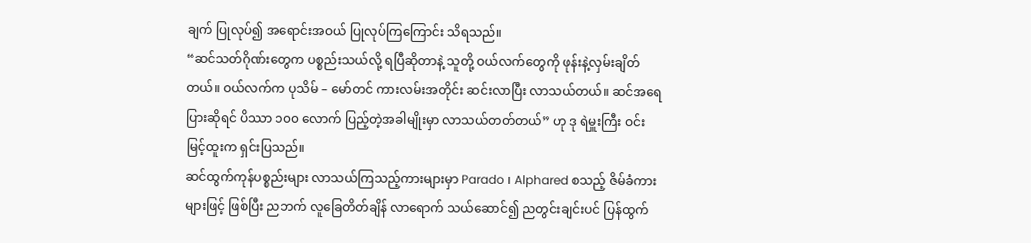ချက် ပြုလုပ်၍ အရောင်းအဝယ် ပြုလုပ်ကြကြောင်း သိရသည်။
“ဆင်သတ်ဂိုဏ်းတွေက ပစ္စည်းသယ်လို့ ရပြီဆိုတာနဲ့ သူတို့ ဝယ်လက်တွေကို ဖုန်းနဲ့လှမ်းချိတ်တယ်။ ဝယ်လက်က ပုသိမ် – မော်တင် ကားလမ်းအတိုင်း ဆင်းလာပြီး လာသယ်တယ်။ ဆင်အရေပြားဆိုရင် ပိဿာ ၁၀၀ လောက် ပြည့်တဲ့အခါမျိုးမှာ လာသယ်တတ်တယ်” ဟု ဒု ရဲမှူးကြီး ဝင်းမြင့်ထူးက ရှင်းပြသည်။
ဆင်ထွက်ကုန်ပစ္စည်းများ လာသယ်ကြသည့်ကားများမှာ Parado ၊ Alphared စသည့် ဇိမ်ခံကားများဖြင့် ဖြစ်ပြီး ညဘက် လူခြေတိတ်ချိန် လာရောက် သယ်ဆောင်၍ ညတွင်းချင်းပင် ပြန်ထွက်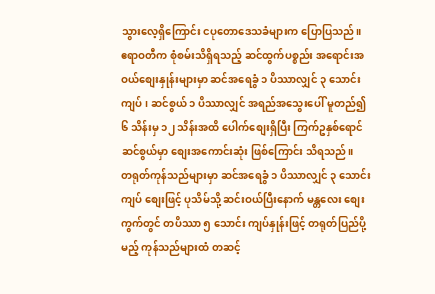သွားလေ့ရှိကြောင်း ငပုတောဒေသခံများက ပြောပြသည်။
ဧရာဝတီက စုံစမ်းသိရှိရသည့် ဆင်ထွက်ပစ္စည်း အရောင်းအဝယ်စျေးနှုန်းများမှာ ဆင်အရေခွံ ၁ ပိဿာလျှင် ၃ သောင်း ကျပ်၊ ဆင်စွယ် ၁ ပိဿာလျှင် အရည်အသွေးပေါ် မူတည်၍ ၆ သိန်းမှ ၁၂ သိန်းအထိ ပေါက်စျေးရှိပြီး ကြက်ဥနှစ်ရောင် ဆင်စွယ်မှာ စျေးအကောင်းဆုံး ဖြစ်ကြောင်း သိရသည်။
တရုတ်ကုန်သည်များမှာ ဆင်အရေခွံ ၁ ပိဿာလျှင် ၃ သောင်းကျပ် စျေးဖြင့် ပုသိမ်သို့ ဆင်းဝယ်ပြီးနောက် မန္တလေး စျေးကွက်တွင် တပိဿာ ၅ သောင်း ကျပ်နှုန်းဖြင့် တရုတ်ပြည်ပို့မည့် ကုန်သည်များထံ တဆင့်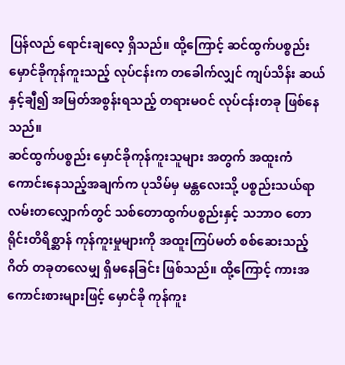ပြန်လည် ရောင်းချလေ့ ရှိသည်။ ထို့ကြောင့် ဆင်ထွက်ပစ္စည်း မှောင်ခိုကုန်ကူးသည့် လုပ်ငန်းက တခေါက်လျှင် ကျပ်သိန်း ဆယ်နှင့်ချီ၍ အမြတ်အစွန်းရသည့် တရားမဝင် လုပ်ငန်းတခု ဖြစ်နေသည်။
ဆင်ထွက်ပစ္စည်း မှောင်ခိုကုန်ကူးသူများ အတွက် အထူးကံကောင်းနေသည့်အချက်က ပုသိမ်မှ မန္တလေးသို့ ပစ္စည်းသယ်ရာ လမ်းတလျှောက်တွင် သစ်တောထွက်ပစ္စည်းနှင့် သဘာဝ တောရိုင်းတိရိစ္ဆာန် ကုန်ကူးမှုများကို အထူးကြပ်မတ် စစ်ဆေးသည့်ဂိတ် တခုတလေမျှ ရှိမနေခြင်း ဖြစ်သည်။ ထို့ကြောင့် ကားအကောင်းစားများဖြင့် မှောင်ခို ကုန်ကူး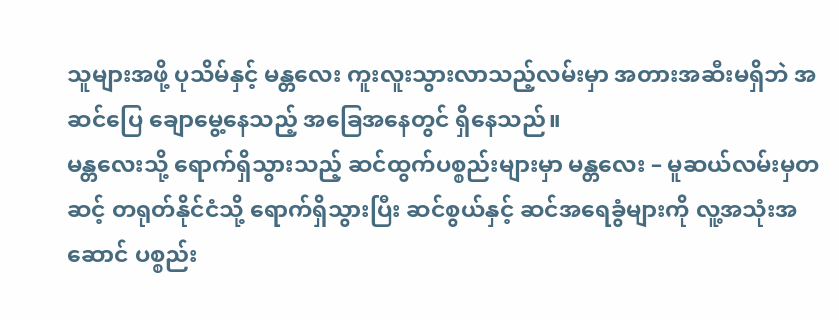သူများအဖို့ ပုသိမ်နှင့် မန္တလေး ကူးလူးသွားလာသည့်လမ်းမှာ အတားအဆီးမရှိဘဲ အဆင်ပြေ ချောမွေ့နေသည့် အခြေအနေတွင် ရှိနေသည်။
မန္တလေးသို့ ရောက်ရှိသွားသည့် ဆင်ထွက်ပစ္စည်းများမှာ မန္တလေး – မူဆယ်လမ်းမှတဆင့် တရုတ်နိုင်ငံသို့ ရောက်ရှိသွားပြီး ဆင်စွယ်နှင့် ဆင်အရေခွံများကို လူ့အသုံးအဆောင် ပစ္စည်း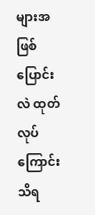များအဖြစ် ပြောင်းလဲ ထုတ်လုပ်ကြောင်း သိရ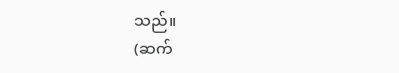သည်။
(ဆက်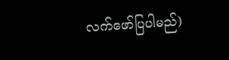လက်ဖော်ပြပါမည်)